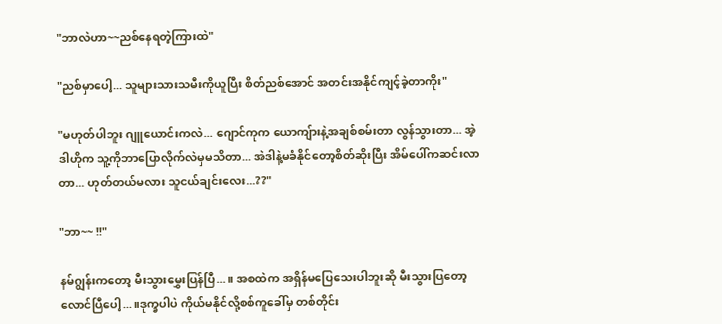"ဘာလဲဟာ~~ညစ်နေရတဲ့ကြားထဲ"

"ညစ်မှာပေါ့... သူများသားသမီးကိုယူပြီး စိတ်ညစ်အောင် အတင်းအနိုင်ကျင့်ခဲ့တာကိုး"

"မဟုတ်ပါဘူး ဂျူယောင်းကလဲ... ဂျောင်ကုက ယောကျ်ားနဲ့အချစ်စမ်းတာ လွန်သွားတာ... အဲ့ဒါဟိုက သူ့ကိုဘာပြောလိုက်လဲမှမသိတာ... အဲဒါနဲ့မခံနိုင်တော့စိတ်ဆိုးပြီး အိမ်ပေါ်ကဆင်းလာတာ... ဟုတ်တယ်မလား သူငယ်ချင်းလေး...??"

"ဘာ~~ !!"

နမ်ဂျွန်းကတော့ မီးသွားမွှေးပြန်ပြီ...။ အစထဲက အရှိန်မပြေသေးပါဘူးဆို မီးသွားပြတော့ လောင်ပြီပေါ့...။ဒုက္ခပါပဲ ကိုယ်မနိုင်လို့စစ်ကူခေါ်မှ တစ်တိုင်း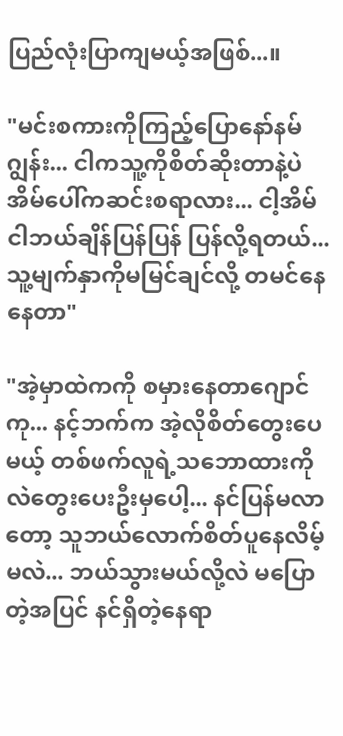ပြည်လုံးပြာကျမယ့်အဖြစ်...။

"မင်းစကားကိုကြည့်ပြောနော်နမ်ဂျွန်း... ငါကသူ့ကိုစိတ်ဆိုးတာနဲ့ပဲ အိမ်ပေါ်ကဆင်းစရာလား... ငါ့အိမ်ငါဘယ်ချိန်ပြန်ပြန် ပြန်လို့ရတယ်... သူ့မျက်နှာကိုမမြင်ချင်လို့ တမင်နေနေတာ"

"အဲ့မှာထဲကကို စမှားနေတာဂျောင်ကု... နင့်ဘက်က အဲ့လိုစိတ်တွေးပေမယ့် တစ်ဖက်လူရဲ့သဘောထားကိုလဲတွေးပေးဦးမှပေါ့... နင်ပြန်မလာတော့ သူဘယ်လောက်စိတ်ပူနေလိမ့်မလဲ... ဘယ်သွားမယ်လို့လဲ မပြောတဲ့အပြင် နင်ရှိတဲ့နေရာ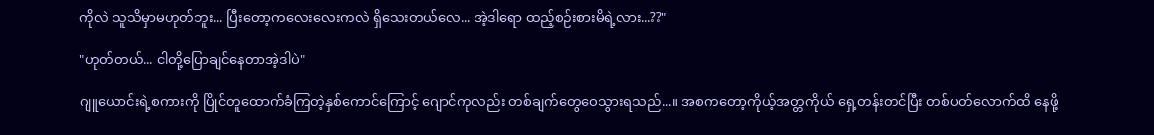ကိုလဲ သူသိမှာမဟုတ်ဘူး... ပြီးတော့ကလေးလေးကလဲ ရှိသေးတယ်လေ... အဲ့ဒါ‌ရော ထည့်စဉ်းစားမိရဲ့လား...??"

"ဟုတ်တယ်... ငါတို့ပြောချင်နေတာအဲ့ဒါပဲ"

ဂျူယောင်းရဲ့စကားကို ပြိုင်တူထောက်ခံကြတဲ့နှစ်ကောင်ကြောင့် ဂျောင်ကုလည်း တစ်ချက်တွေဝေသွားရသည်...။ အစကတော့ကိုယ့်အတ္တကိုယ် ရှေ့တန်းတင်ပြီး တစ်ပတ်လောက်ထိ နေဖို့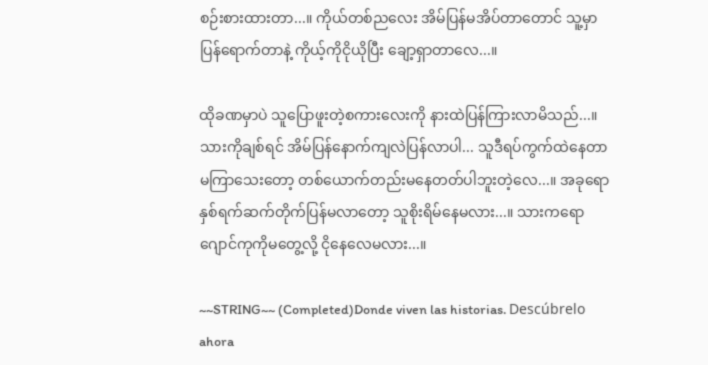စဉ်းစားထားတာ...။ ကိုယ်တစ်ညလေး အိမ်ပြန်မအိပ်တာတောင် သူ့မှာပြန်ရောက်တာနဲ့ ကိုယ့်ကိုငိုယိုပြီး ချော့ရှာတာလေ...။

ထိုခဏမှာပဲ သူပြောဖူးတဲ့စကားလေးကို နားထဲပြန်ကြားလာမိသည်...။ သားကိုချစ်ရင် အိမ်ပြန်နောက်ကျလဲပြန်လာပါ... သူဒီရပ်ကွက်ထဲနေတာ မကြာသေးတော့ တစ်ယောက်တည်းမနေတတ်ပါဘူးတဲ့လေ...။ အခုရော နှစ်ရက်ဆက်တိုက်ပြန်မလာတော့ သူစိုးရိမ်နေမလား...။ သားကရော ဂျောင်ကုကိုမတွေ့လို့ ငိုနေလေမလား...။

~~STRING~~ (Completed)Donde viven las historias. Descúbrelo ahora